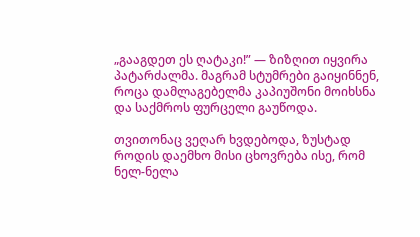„გააგდეთ ეს ღატაკი!” — ზიზღით იყვირა პატარძალმა. მაგრამ სტუმრები გაიყინნენ, როცა დამლაგებელმა კაპიუშონი მოიხსნა და საქმროს ფურცელი გაუწოდა.

თვითონაც ვეღარ ხვდებოდა, ზუსტად როდის დაემხო მისი ცხოვრება ისე, რომ ნელ-ნელა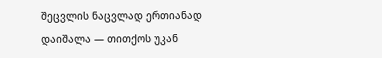შეცვლის ნაცვლად ერთიანად დაიშალა — თითქოს უკან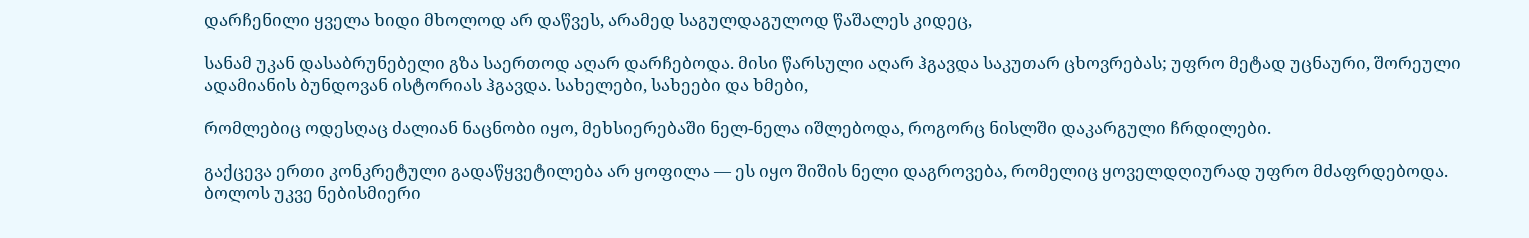დარჩენილი ყველა ხიდი მხოლოდ არ დაწვეს, არამედ საგულდაგულოდ წაშალეს კიდეც,

სანამ უკან დასაბრუნებელი გზა საერთოდ აღარ დარჩებოდა. მისი წარსული აღარ ჰგავდა საკუთარ ცხოვრებას; უფრო მეტად უცნაური, შორეული ადამიანის ბუნდოვან ისტორიას ჰგავდა. სახელები, სახეები და ხმები,

რომლებიც ოდესღაც ძალიან ნაცნობი იყო, მეხსიერებაში ნელ-ნელა იშლებოდა, როგორც ნისლში დაკარგული ჩრდილები.

გაქცევა ერთი კონკრეტული გადაწყვეტილება არ ყოფილა — ეს იყო შიშის ნელი დაგროვება, რომელიც ყოველდღიურად უფრო მძაფრდებოდა. ბოლოს უკვე ნებისმიერი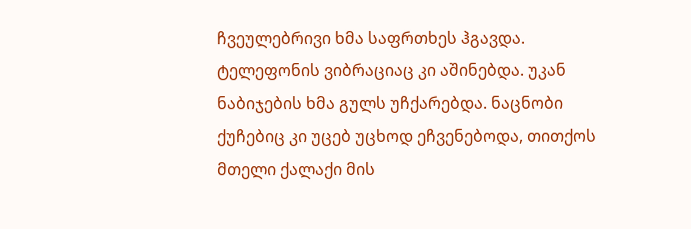ჩვეულებრივი ხმა საფრთხეს ჰგავდა. ტელეფონის ვიბრაციაც კი აშინებდა. უკან ნაბიჯების ხმა გულს უჩქარებდა. ნაცნობი ქუჩებიც კი უცებ უცხოდ ეჩვენებოდა, თითქოს მთელი ქალაქი მის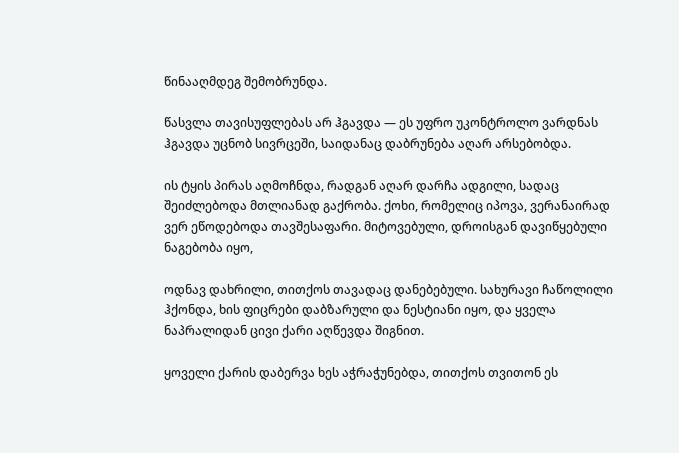წინააღმდეგ შემობრუნდა.

წასვლა თავისუფლებას არ ჰგავდა — ეს უფრო უკონტროლო ვარდნას ჰგავდა უცნობ სივრცეში, საიდანაც დაბრუნება აღარ არსებობდა.

ის ტყის პირას აღმოჩნდა, რადგან აღარ დარჩა ადგილი, სადაც შეიძლებოდა მთლიანად გაქრობა. ქოხი, რომელიც იპოვა, ვერანაირად ვერ ეწოდებოდა თავშესაფარი. მიტოვებული, დროისგან დავიწყებული ნაგებობა იყო,

ოდნავ დახრილი, თითქოს თავადაც დანებებული. სახურავი ჩაწოლილი ჰქონდა, ხის ფიცრები დაბზარული და ნესტიანი იყო, და ყველა ნაპრალიდან ცივი ქარი აღწევდა შიგნით.

ყოველი ქარის დაბერვა ხეს აჭრაჭუნებდა, თითქოს თვითონ ეს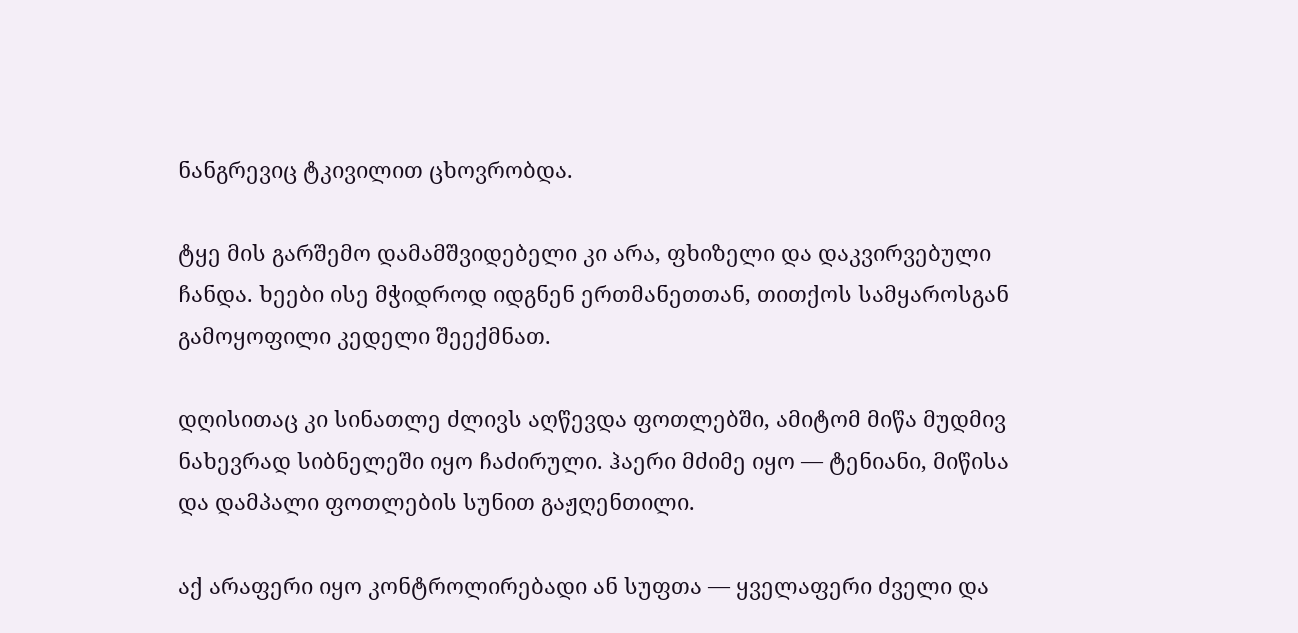ნანგრევიც ტკივილით ცხოვრობდა.

ტყე მის გარშემო დამამშვიდებელი კი არა, ფხიზელი და დაკვირვებული ჩანდა. ხეები ისე მჭიდროდ იდგნენ ერთმანეთთან, თითქოს სამყაროსგან გამოყოფილი კედელი შეექმნათ.

დღისითაც კი სინათლე ძლივს აღწევდა ფოთლებში, ამიტომ მიწა მუდმივ ნახევრად სიბნელეში იყო ჩაძირული. ჰაერი მძიმე იყო — ტენიანი, მიწისა და დამპალი ფოთლების სუნით გაჟღენთილი.

აქ არაფერი იყო კონტროლირებადი ან სუფთა — ყველაფერი ძველი და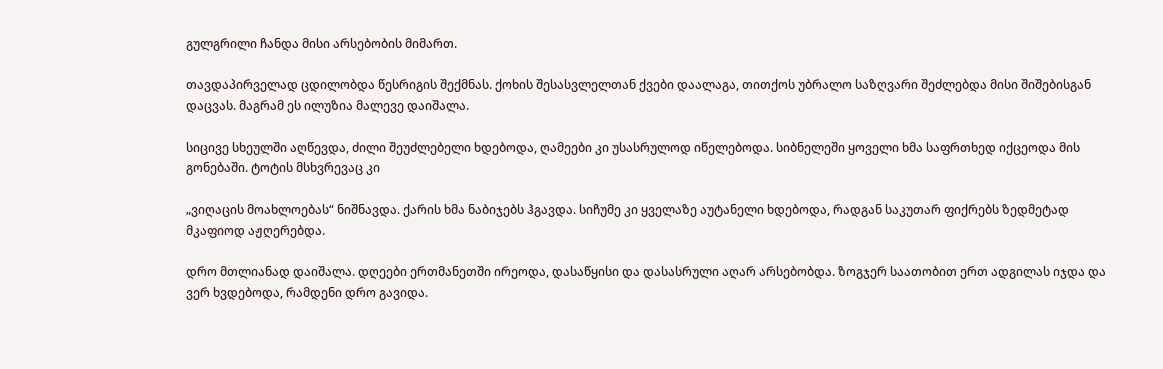გულგრილი ჩანდა მისი არსებობის მიმართ.

თავდაპირველად ცდილობდა წესრიგის შექმნას. ქოხის შესასვლელთან ქვები დაალაგა, თითქოს უბრალო საზღვარი შეძლებდა მისი შიშებისგან დაცვას. მაგრამ ეს ილუზია მალევე დაიშალა.

სიცივე სხეულში აღწევდა, ძილი შეუძლებელი ხდებოდა, ღამეები კი უსასრულოდ იწელებოდა. სიბნელეში ყოველი ხმა საფრთხედ იქცეოდა მის გონებაში. ტოტის მსხვრევაც კი

„ვიღაცის მოახლოებას“ ნიშნავდა. ქარის ხმა ნაბიჯებს ჰგავდა. სიჩუმე კი ყველაზე აუტანელი ხდებოდა, რადგან საკუთარ ფიქრებს ზედმეტად მკაფიოდ აჟღერებდა.

დრო მთლიანად დაიშალა. დღეები ერთმანეთში ირეოდა, დასაწყისი და დასასრული აღარ არსებობდა. ზოგჯერ საათობით ერთ ადგილას იჯდა და ვერ ხვდებოდა, რამდენი დრო გავიდა.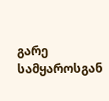გარე სამყაროსგან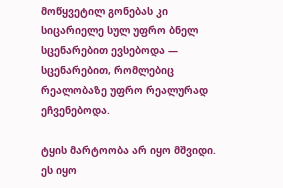მოწყვეტილ გონებას კი სიცარიელე სულ უფრო ბნელ სცენარებით ევსებოდა — სცენარებით, რომლებიც რეალობაზე უფრო რეალურად ეჩვენებოდა.

ტყის მარტოობა არ იყო მშვიდი. ეს იყო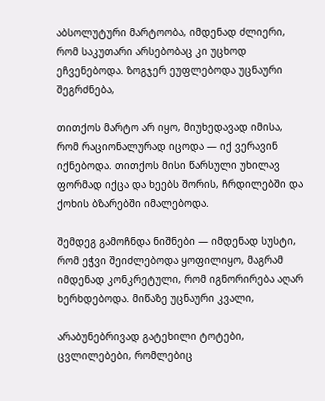აბსოლუტური მარტოობა, იმდენად ძლიერი, რომ საკუთარი არსებობაც კი უცხოდ ეჩვენებოდა. ზოგჯერ ეუფლებოდა უცნაური შეგრძნება,

თითქოს მარტო არ იყო, მიუხედავად იმისა, რომ რაციონალურად იცოდა — იქ ვერავინ იქნებოდა. თითქოს მისი წარსული უხილავ ფორმად იქცა და ხეებს შორის, ჩრდილებში და ქოხის ბზარებში იმალებოდა.

შემდეგ გამოჩნდა ნიშნები — იმდენად სუსტი, რომ ეჭვი შეიძლებოდა ყოფილიყო, მაგრამ იმდენად კონკრეტული, რომ იგნორირება აღარ ხერხდებოდა. მიწაზე უცნაური კვალი,

არაბუნებრივად გატეხილი ტოტები, ცვლილებები, რომლებიც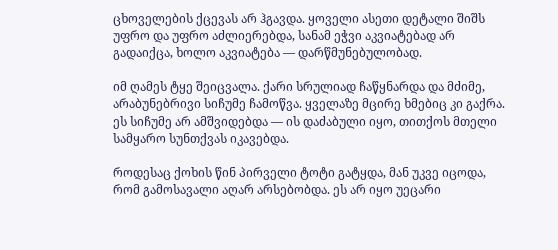ცხოველების ქცევას არ ჰგავდა. ყოველი ასეთი დეტალი შიშს უფრო და უფრო აძლიერებდა, სანამ ეჭვი აკვიატებად არ გადაიქცა, ხოლო აკვიატება — დარწმუნებულობად.

იმ ღამეს ტყე შეიცვალა. ქარი სრულიად ჩაწყნარდა და მძიმე, არაბუნებრივი სიჩუმე ჩამოწვა. ყველაზე მცირე ხმებიც კი გაქრა. ეს სიჩუმე არ ამშვიდებდა — ის დაძაბული იყო, თითქოს მთელი სამყარო სუნთქვას იკავებდა.

როდესაც ქოხის წინ პირველი ტოტი გატყდა, მან უკვე იცოდა, რომ გამოსავალი აღარ არსებობდა. ეს არ იყო უეცარი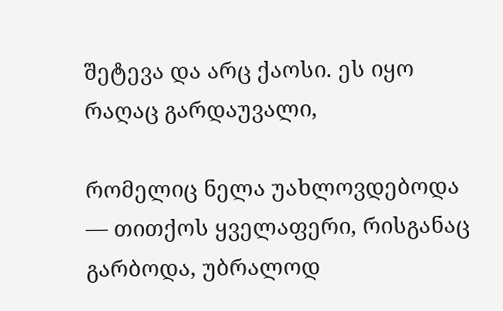შეტევა და არც ქაოსი. ეს იყო რაღაც გარდაუვალი,

რომელიც ნელა უახლოვდებოდა — თითქოს ყველაფერი, რისგანაც გარბოდა, უბრალოდ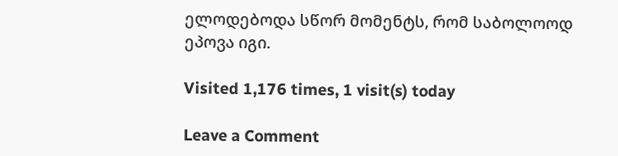ელოდებოდა სწორ მომენტს, რომ საბოლოოდ ეპოვა იგი.

Visited 1,176 times, 1 visit(s) today

Leave a Comment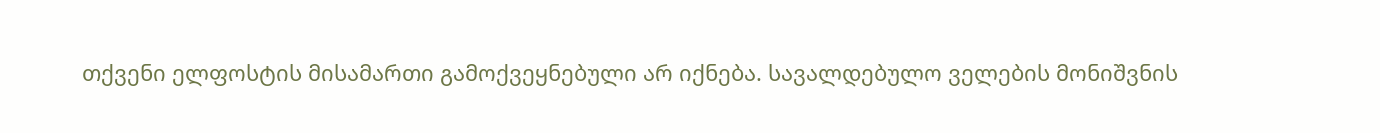თქვენი ელფოსტის მისამართი გამოქვეყნებული არ იქნება. სავალდებულო ველების მონიშვნის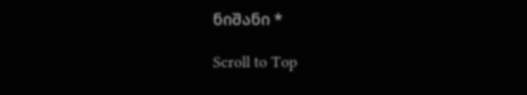ნიშანი *

Scroll to Top